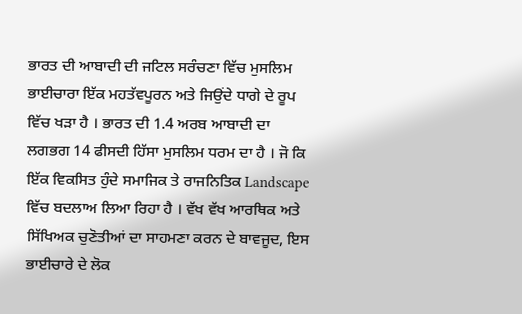ਭਾਰਤ ਦੀ ਆਬਾਦੀ ਦੀ ਜਟਿਲ ਸਰੰਚਣਾ ਵਿੱਚ ਮੁਸਲਿਮ ਭਾਈਚਾਰਾ ਇੱਕ ਮਹਤੱਵਪੂਰਨ ਅਤੇ ਜਿਉਂਦੇ ਧਾਗੇ ਦੇ ਰੂਪ ਵਿੱਚ ਖੜਾ ਹੈ । ਭਾਰਤ ਦੀ 1.4 ਅਰਬ ਆਬਾਦੀ ਦਾ ਲਗਭਗ 14 ਫੀਸਦੀ ਹਿੱਸਾ ਮੁਸਲਿਮ ਧਰਮ ਦਾ ਹੈ । ਜੋ ਕਿ ਇੱਕ ਵਿਕਸਿਤ ਹੁੰਦੇ ਸਮਾਜਿਕ ਤੇ ਰਾਜਨਿਤਿਕ Landscape ਵਿੱਚ ਬਦਲਾਅ ਲਿਆ ਰਿਹਾ ਹੈ । ਵੱਖ ਵੱਖ ਆਰਥਿਕ ਅਤੇ ਸਿੱਖਿਅਕ ਚੁਣੋਤੀਆਂ ਦਾ ਸਾਹਮਣਾ ਕਰਨ ਦੇ ਬਾਵਜੂਦ, ਇਸ ਭਾਈਚਾਰੇ ਦੇ ਲੋਕ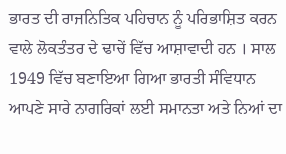ਭਾਰਤ ਦੀ ਰਾਜਨਿਤਿਕ ਪਹਿਚਾਨ ਨੂੰ ਪਰਿਭਾਸ਼ਿਤ ਕਰਨ ਵਾਲੇ ਲੋਕਤੰਤਰ ਦੇ ਢਾਚੇਂ ਵਿੱਚ ਆਸ਼ਾਵਾਦੀ ਹਨ । ਸਾਲ 1949 ਵਿੱਚ ਬਣਾਇਆ ਗਿਆ ਭਾਰਤੀ ਸੰਵਿਧਾਨ ਆਪਣੇ ਸਾਰੇ ਨਾਗਰਿਕਾਂ ਲਈ ਸਮਾਨਤਾ ਅਤੇ ਨਿਆਂ ਦਾ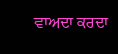ਵਾਅਦਾ ਕਰਦਾ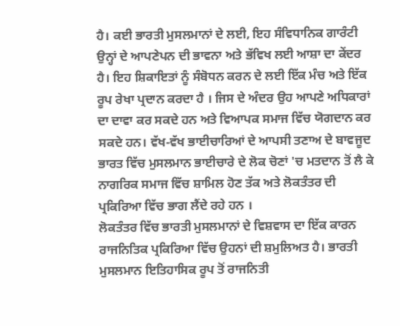ਹੈ। ਕਈ ਭਾਰਤੀ ਮੁਸਲਮਾਨਾਂ ਦੇ ਲਈ, ਇਹ ਸੰਵਿਧਾਨਿਕ ਗਾਰੰਟੀ ਉਨ੍ਹਾਂ ਦੇ ਆਪਣੇਪਨ ਦੀ ਭਾਵਨਾ ਅਤੇ ਭੱਵਿਖ ਲਈ ਆਸ਼ਾ ਦਾ ਕੇਂਦਰ ਹੈ। ਇਹ ਸ਼ਿਕਾਇਤਾਂ ਨੂੰ ਸੰਬੋਧਨ ਕਰਨ ਦੇ ਲਈ ਇੱਕ ਮੰਚ ਅਤੇ ਇੱਕ ਰੂਪ ਰੇਖਾ ਪ੍ਰਦਾਨ ਕਰਦਾ ਹੈ । ਜਿਸ ਦੇ ਅੰਦਰ ਉਹ ਆਪਣੇ ਅਧਿਕਾਰਾਂ ਦਾ ਦਾਵਾ ਕਰ ਸਕਦੇ ਹਨ ਅਤੇ ਵਿਆਪਕ ਸਮਾਜ ਵਿੱਚ ਯੋਗਦਾਨ ਕਰ ਸਕਦੇ ਹਨ। ਵੱਖ-ਵੱਖ ਭਾਈਚਾਰਿਆਂ ਦੇ ਆਪਸੀ ਤਣਾਅ ਦੇ ਬਾਵਜੂਦ ਭਾਰਤ ਵਿੱਚ ਮੁਸਲਮਾਨ ਭਾਈਚਾਰੇ ਦੇ ਲੋਕ ਚੋਣਾਂ 'ਚ ਮਤਦਾਨ ਤੋਂ ਲੈ ਕੇ ਨਾਗਰਿਕ ਸਮਾਜ ਵਿੱਚ ਸ਼ਾਮਿਲ ਹੋਣ ਤੱਕ ਅਤੇ ਲੋਕਤੰਤਰ ਦੀ ਪ੍ਰਕਿਰਿਆ ਵਿੱਚ ਭਾਗ ਲੈਂਦੇ ਰਹੇ ਹਨ ।
ਲੋਕਤੰਤਰ ਵਿੱਚ ਭਾਰਤੀ ਮੁਸਲਮਾਨਾਂ ਦੇ ਵਿਸ਼ਵਾਸ ਦਾ ਇੱਕ ਕਾਰਨ ਰਾਜਨਿਤਿਕ ਪ੍ਰਕਿਰਿਆ ਵਿੱਚ ਉਹਨਾਂ ਦੀ ਸ਼ਮੁਲਿਅਤ ਹੈ। ਭਾਰਤੀ ਮੁਸਲਮਾਨ ਇਤਿਹਾਸਿਕ ਰੂਪ ਤੋਂ ਰਾਜਨਿਤੀ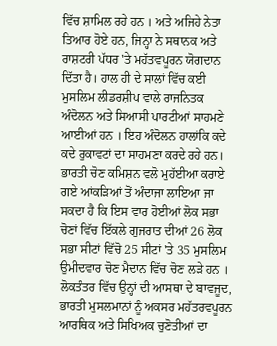ਵਿੱਚ ਸ਼ਾਮਿਲ ਰਹੇ ਹਨ । ਅਤੇ ਅਜਿਹੇ ਨੇਤਾ ਤਿਆਰ ਹੋਏ ਹਨ, ਜਿਨ੍ਹਾ ਨੇ ਸਥਾਨਕ ਅਤੇ ਰਾਸ਼ਟਰੀ ਪੱਧਰ 'ਤੇ ਮਹੱਤਵਪੂਰਨ ਯੋਗਦਾਨ ਦਿੱਤਾ ਹੈ। ਹਾਲ ਹੀ ਦੇ ਸਾਲਾਂ ਵਿੱਚ ਕਈ ਮੁਸਲਿਮ ਲੀਡਰਸ਼ੀਪ ਵਾਲੇ ਰਾਜਨਿਤਕ ਅੰਦੋਲਨ ਅਤੇ ਸਿਆਸੀ ਪਾਰਟੀਆਂ ਸਾਹਮਣੇ ਆਈਆਂ ਹਨ । ਇਹ ਅੰਦੋਲਨ ਹਾਲਾਂਕਿ ਕਦੇ ਕਦੇ ਰੁਕਾਵਟਾਂ ਦਾ ਸਾਹਮਣਾ ਕਰਦੇ ਰਹੇ ਹਨ। ਭਾਰਤੀ ਚੋਣ ਕਮਿਸ਼ਨ ਵਲੋ ਮੁਹੱਈਆ ਕਰਾਏ ਗਏ ਆਂਕੜਿਆਂ ਤੋਂ ਅੰਦਾਜਾ ਲਾਇਆ ਜਾ ਸਕਦਾ ਹੈ ਕਿ ਇਸ ਵਾਰ ਹੋਈਆਂ ਲੋਕ ਸਭਾ ਚੋਣਾਂ ਵਿੱਚ ਇੱਕਲੇ ਗੁਜਰਾਤ ਦੀਆਂ 26 ਲੋਕ ਸਭਾ ਸੀਟਾਂ ਵਿੱਚੋ 25 ਸੀਟਾਂ 'ਤੇ 35 ਮੁਸਲਿਮ ਉਮੀਦਵਾਰ ਚੋਣ ਮੈਦਾਨ ਵਿੱਚ ਚੋਣ ਲੜੇ ਹਨ ।
ਲੋਕਤੰਤਰ ਵਿੱਚ ਉਨ੍ਹਾਂ ਦੀ ਆਸਥਾ ਦੇ ਬਾਵਜੂਦ, ਭਾਰਤੀ ਮੁਸਲਮਾਨਾਂ ਨੂੰ ਅਕਸਰ ਮਹੱਤਰਵਪੂਰਨ ਆਰਥਿਕ ਅਤੇ ਸਿਖਿਅਕ ਚੁਣੋਤੀਆਂ ਦਾ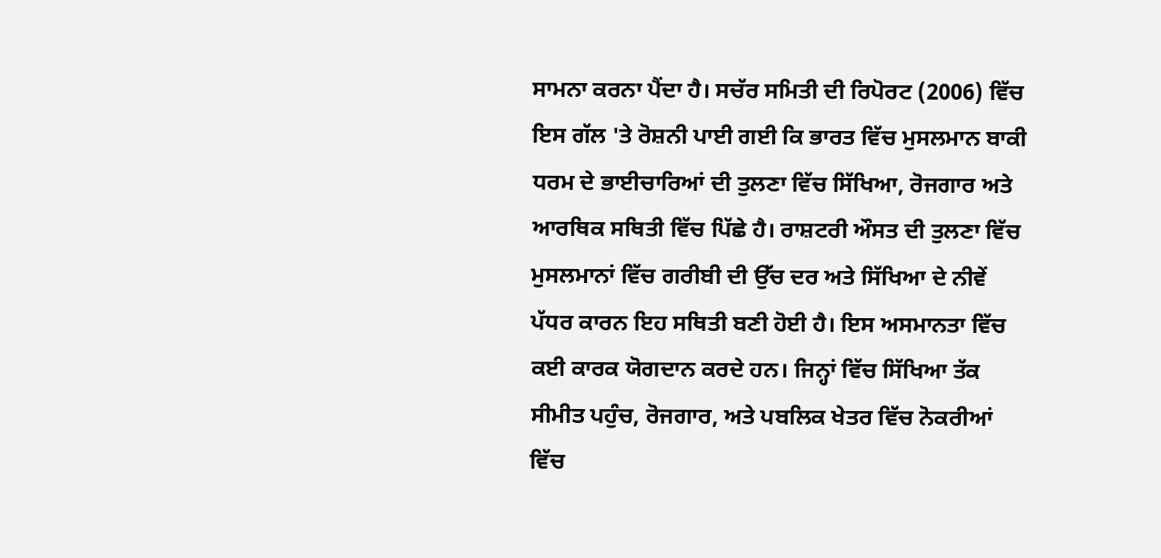ਸਾਮਨਾ ਕਰਨਾ ਪੈਂਦਾ ਹੈ। ਸਚੱਰ ਸਮਿਤੀ ਦੀ ਰਿਪੋਰਟ (2006) ਵਿੱਚ ਇਸ ਗੱਲ 'ਤੇ ਰੋਸ਼ਨੀ ਪਾਈ ਗਈ ਕਿ ਭਾਰਤ ਵਿੱਚ ਮੁਸਲਮਾਨ ਬਾਕੀ ਧਰਮ ਦੇ ਭਾਈਚਾਰਿਆਂ ਦੀ ਤੁਲਣਾ ਵਿੱਚ ਸਿੱਖਿਆ, ਰੋਜਗਾਰ ਅਤੇ ਆਰਥਿਕ ਸਥਿਤੀ ਵਿੱਚ ਪਿੱਛੇ ਹੈ। ਰਾਸ਼ਟਰੀ ਔਸਤ ਦੀ ਤੁਲਣਾ ਵਿੱਚ ਮੁਸਲਮਾਨਾਂ ਵਿੱਚ ਗਰੀਬੀ ਦੀ ਉੱਚ ਦਰ ਅਤੇ ਸਿੱਖਿਆ ਦੇ ਨੀਵੇਂ ਪੱਧਰ ਕਾਰਨ ਇਹ ਸਥਿਤੀ ਬਣੀ ਹੋਈ ਹੈ। ਇਸ ਅਸਮਾਨਤਾ ਵਿੱਚ ਕਈ ਕਾਰਕ ਯੋਗਦਾਨ ਕਰਦੇ ਹਨ। ਜਿਨ੍ਹਾਂ ਵਿੱਚ ਸਿੱਖਿਆ ਤੱਕ ਸੀਮੀਤ ਪਹੁੰਚ, ਰੋਜਗਾਰ, ਅਤੇ ਪਬਲਿਕ ਖੇਤਰ ਵਿੱਚ ਨੋਕਰੀਆਂ ਵਿੱਚ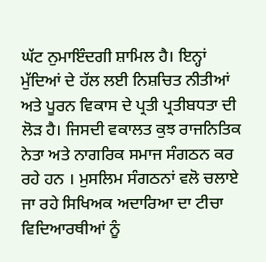ਘੱਟ ਨੁਮਾਇੰਦਗੀ ਸ਼ਾਮਿਲ ਹੈ। ਇਨ੍ਹਾਂ ਮੁੱਦਿਆਂ ਦੇ ਹੱਲ ਲਈ ਨਿਸ਼ਚਿਤ ਨੀਤੀਆਂ ਅਤੇ ਪੂਰਨ ਵਿਕਾਸ ਦੇ ਪ੍ਰਤੀ ਪ੍ਰਤੀਬਧਤਾ ਦੀ ਲੋੜ ਹੈ। ਜਿਸਦੀ ਵਕਾਲਤ ਕੁਝ ਰਾਜਨਿਤਿਕ ਨੇਤਾ ਅਤੇ ਨਾਗਰਿਕ ਸਮਾਜ ਸੰਗਠਨ ਕਰ ਰਹੇ ਹਨ । ਮੁਸਲਿਮ ਸੰਗਠਨਾਂ ਵਲੋ ਚਲਾਏ ਜਾ ਰਹੇ ਸਿਖਿਅਕ ਅਦਾਰਿਆ ਦਾ ਟੀਚਾ ਵਿਦਿਆਰਥੀਆਂ ਨੂੰ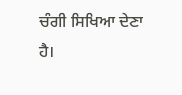ਚੰਗੀ ਸਿਖਿਆ ਦੇਣਾ ਹੈ।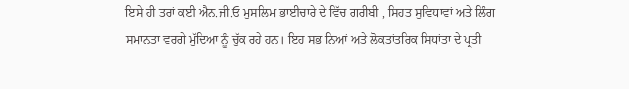ਇਸੇ ਹੀ ਤਰਾਂ ਕਈ ਐਨ.ਜੀ.ਓ ਮੁਸਲਿਮ ਭਾਈਚਾਰੇ ਦੇ ਵਿੱਚ ਗਰੀਬੀ , ਸਿਹਤ ਸੁਵਿਧਾਵਾਂ ਅਤੇ ਲਿੰਗ ਸਮਾਨਤਾ ਵਰਗੇ ਮੁੱਦਿਆ ਨੂੰ ਚੁੱਕ ਰਹੇ ਹਨ। ਇਹ ਸਭ ਨਿਆਂ ਅਤੇ ਲੋਕਤਾਂਤਰਿਕ ਸਿਧਾਂਤਾ ਦੇ ਪ੍ਰਤੀ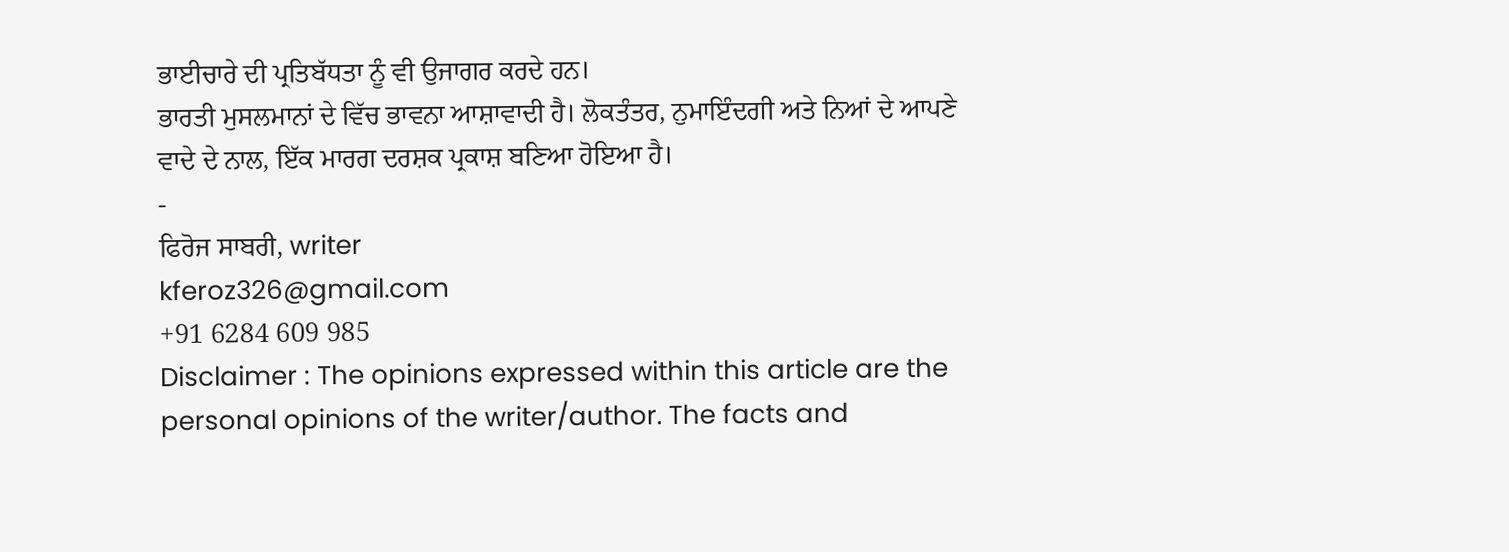ਭਾਈਚਾਰੇ ਦੀ ਪ੍ਰਤਿਬੱਧਤਾ ਨੂੰ ਵੀ ਉਜਾਗਰ ਕਰਦੇ ਹਨ।
ਭਾਰਤੀ ਮੁਸਲਮਾਨਾਂ ਦੇ ਵਿੱਚ ਭਾਵਨਾ ਆਸ਼ਾਵਾਦੀ ਹੈ। ਲੋਕਤੰਤਰ, ਨੁਮਾਇੰਦਗੀ ਅਤੇ ਨਿਆਂ ਦੇ ਆਪਣੇ ਵਾਦੇ ਦੇ ਨਾਲ, ਇੱਕ ਮਾਰਗ ਦਰਸ਼ਕ ਪ੍ਰਕਾਸ਼ ਬਣਿਆ ਹੋਇਆ ਹੈ।
-
ਫਿਰੋਜ ਸਾਬਰੀ, writer
kferoz326@gmail.com
+91 6284 609 985
Disclaimer : The opinions expressed within this article are the personal opinions of the writer/author. The facts and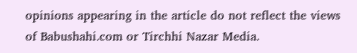opinions appearing in the article do not reflect the views of Babushahi.com or Tirchhi Nazar Media.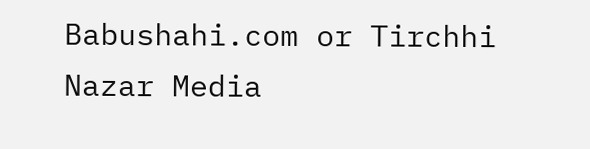Babushahi.com or Tirchhi Nazar Media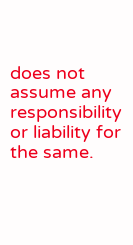does not assume any responsibility or liability for the same.